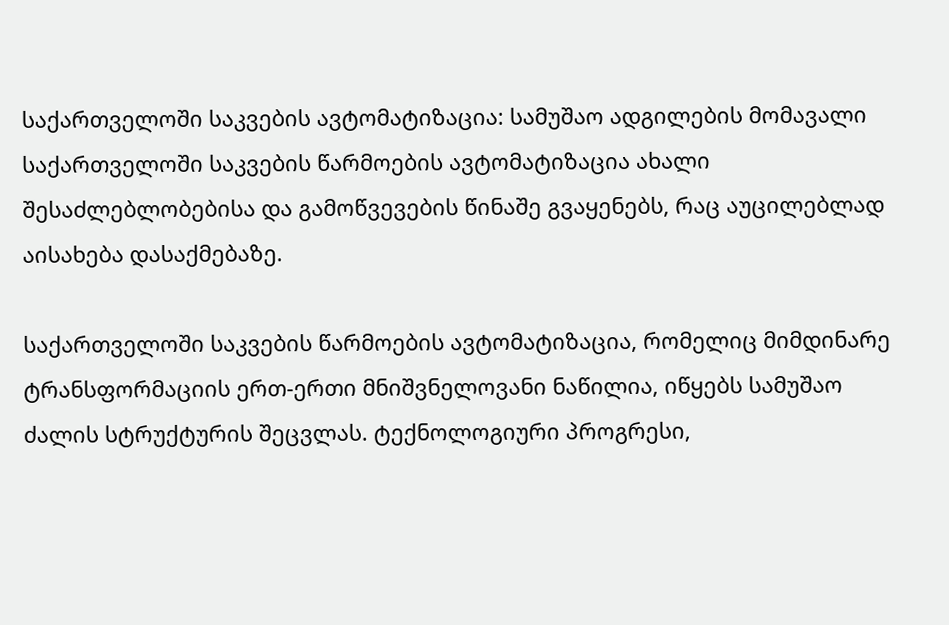საქართველოში საკვების ავტომატიზაცია: სამუშაო ადგილების მომავალი
საქართველოში საკვების წარმოების ავტომატიზაცია ახალი შესაძლებლობებისა და გამოწვევების წინაშე გვაყენებს, რაც აუცილებლად აისახება დასაქმებაზე.

საქართველოში საკვების წარმოების ავტომატიზაცია, რომელიც მიმდინარე ტრანსფორმაციის ერთ-ერთი მნიშვნელოვანი ნაწილია, იწყებს სამუშაო ძალის სტრუქტურის შეცვლას. ტექნოლოგიური პროგრესი,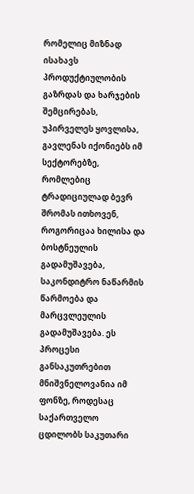რომელიც მიზნად ისახავს პროდუქტიულობის გაზრდას და ხარჯების შემცირებას, უპირველეს ყოვლისა, გავლენას იქონიებს იმ სექტორებზე, რომლებიც ტრადიციულად ბევრ შრომას ითხოვენ, როგორიცაა ხილისა და ბოსტნეულის გადამუშავება, საკონდიტრო ნაწარმის წარმოება და მარცვლეულის გადამუშავება. ეს პროცესი განსაკუთრებით მნიშვნელოვანია იმ ფონზე, როდესაც საქართველო ცდილობს საკუთარი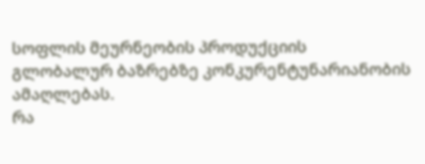სოფლის მეურნეობის პროდუქციის გლობალურ ბაზრებზე კონკურენტუნარიანობის ამაღლებას.
რა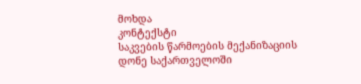მოხდა
კონტექსტი
საკვების წარმოების მექანიზაციის დონე საქართველოში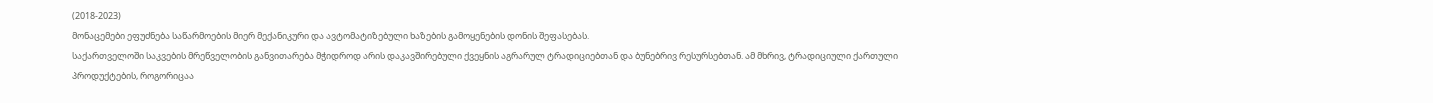(2018-2023)
მონაცემები ეფუძნება საწარმოების მიერ მექანიკური და ავტომატიზებული ხაზების გამოყენების დონის შეფასებას.
საქართველოში საკვების მრეწველობის განვითარება მჭიდროდ არის დაკავშირებული ქვეყნის აგრარულ ტრადიციებთან და ბუნებრივ რესურსებთან. ამ მხრივ, ტრადიციული ქართული პროდუქტების, როგორიცაა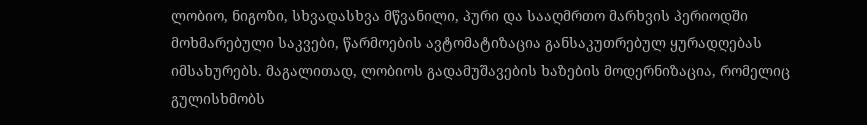ლობიო, ნიგოზი, სხვადასხვა მწვანილი, პური და სააღმრთო მარხვის პერიოდში მოხმარებული საკვები, წარმოების ავტომატიზაცია განსაკუთრებულ ყურადღებას იმსახურებს. მაგალითად, ლობიოს გადამუშავების ხაზების მოდერნიზაცია, რომელიც გულისხმობს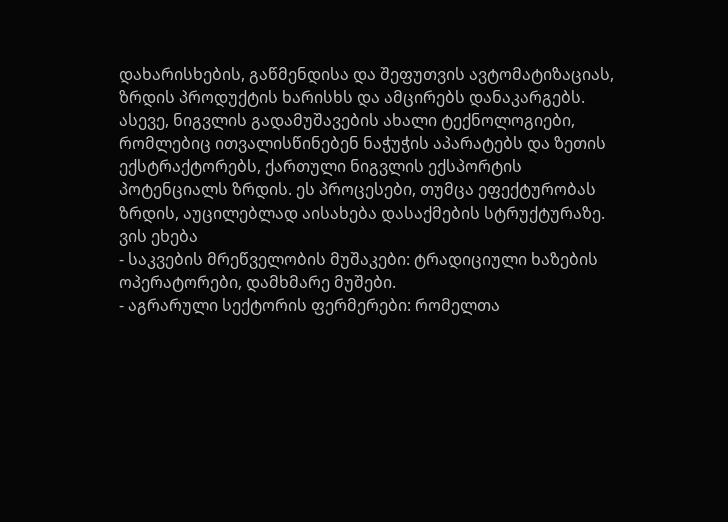დახარისხების, გაწმენდისა და შეფუთვის ავტომატიზაციას, ზრდის პროდუქტის ხარისხს და ამცირებს დანაკარგებს. ასევე, ნიგვლის გადამუშავების ახალი ტექნოლოგიები, რომლებიც ითვალისწინებენ ნაჭუჭის აპარატებს და ზეთის ექსტრაქტორებს, ქართული ნიგვლის ექსპორტის პოტენციალს ზრდის. ეს პროცესები, თუმცა ეფექტურობას ზრდის, აუცილებლად აისახება დასაქმების სტრუქტურაზე.
ვის ეხება
- საკვების მრეწველობის მუშაკები: ტრადიციული ხაზების ოპერატორები, დამხმარე მუშები.
- აგრარული სექტორის ფერმერები: რომელთა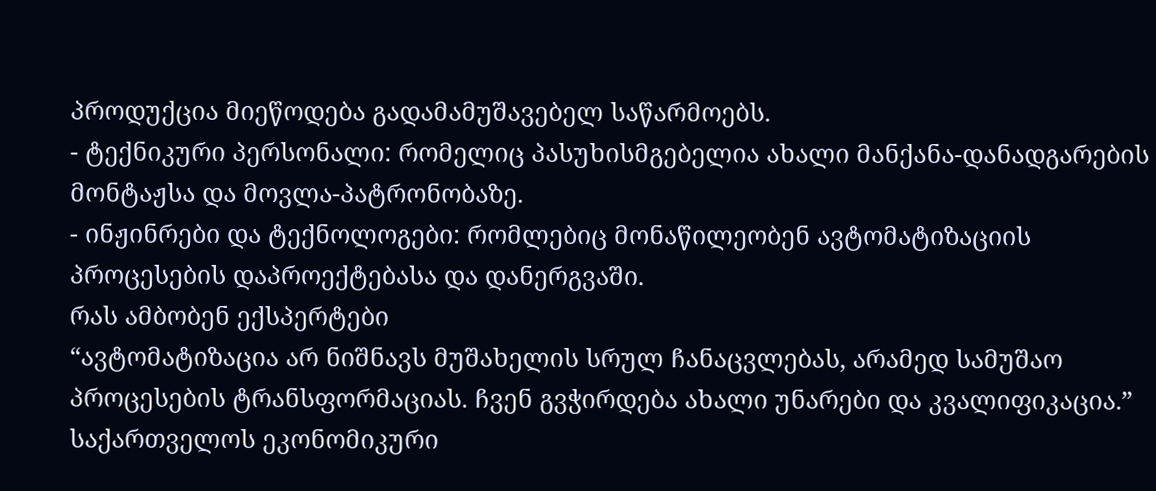პროდუქცია მიეწოდება გადამამუშავებელ საწარმოებს.
- ტექნიკური პერსონალი: რომელიც პასუხისმგებელია ახალი მანქანა-დანადგარების მონტაჟსა და მოვლა-პატრონობაზე.
- ინჟინრები და ტექნოლოგები: რომლებიც მონაწილეობენ ავტომატიზაციის პროცესების დაპროექტებასა და დანერგვაში.
რას ამბობენ ექსპერტები
“ავტომატიზაცია არ ნიშნავს მუშახელის სრულ ჩანაცვლებას, არამედ სამუშაო პროცესების ტრანსფორმაციას. ჩვენ გვჭირდება ახალი უნარები და კვალიფიკაცია.”
საქართველოს ეკონომიკური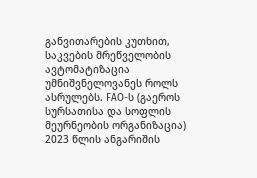განვითარების კუთხით, საკვების მრეწველობის ავტომატიზაცია უმნიშვნელოვანეს როლს ასრულებს. FAO-ს (გაეროს სურსათისა და სოფლის მეურნეობის ორგანიზაცია) 2023 წლის ანგარიშის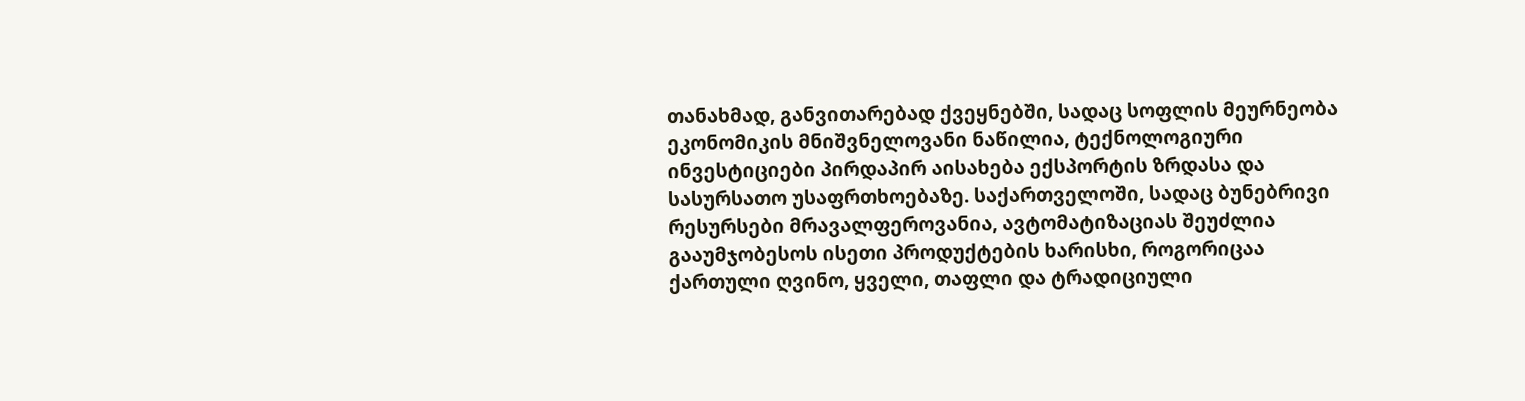თანახმად, განვითარებად ქვეყნებში, სადაც სოფლის მეურნეობა ეკონომიკის მნიშვნელოვანი ნაწილია, ტექნოლოგიური ინვესტიციები პირდაპირ აისახება ექსპორტის ზრდასა და სასურსათო უსაფრთხოებაზე. საქართველოში, სადაც ბუნებრივი რესურსები მრავალფეროვანია, ავტომატიზაციას შეუძლია გააუმჯობესოს ისეთი პროდუქტების ხარისხი, როგორიცაა ქართული ღვინო, ყველი, თაფლი და ტრადიციული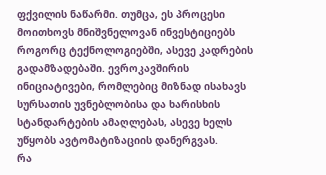ფქვილის ნაწარმი. თუმცა, ეს პროცესი მოითხოვს მნიშვნელოვან ინვესტიციებს როგორც ტექნოლოგიებში, ასევე კადრების გადამზადებაში. ევროკავშირის ინიციატივები, რომლებიც მიზნად ისახავს სურსათის უვნებლობისა და ხარისხის სტანდარტების ამაღლებას, ასევე ხელს უწყობს ავტომატიზაციის დანერგვას.
რა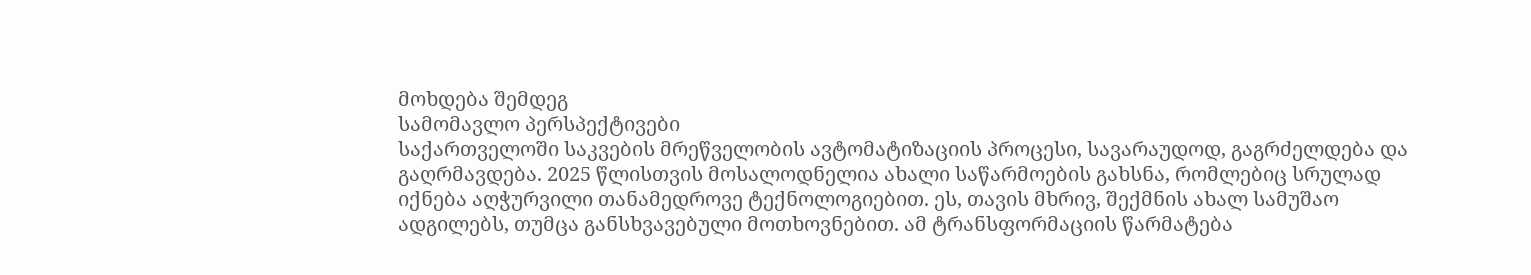მოხდება შემდეგ
სამომავლო პერსპექტივები
საქართველოში საკვების მრეწველობის ავტომატიზაციის პროცესი, სავარაუდოდ, გაგრძელდება და გაღრმავდება. 2025 წლისთვის მოსალოდნელია ახალი საწარმოების გახსნა, რომლებიც სრულად იქნება აღჭურვილი თანამედროვე ტექნოლოგიებით. ეს, თავის მხრივ, შექმნის ახალ სამუშაო ადგილებს, თუმცა განსხვავებული მოთხოვნებით. ამ ტრანსფორმაციის წარმატება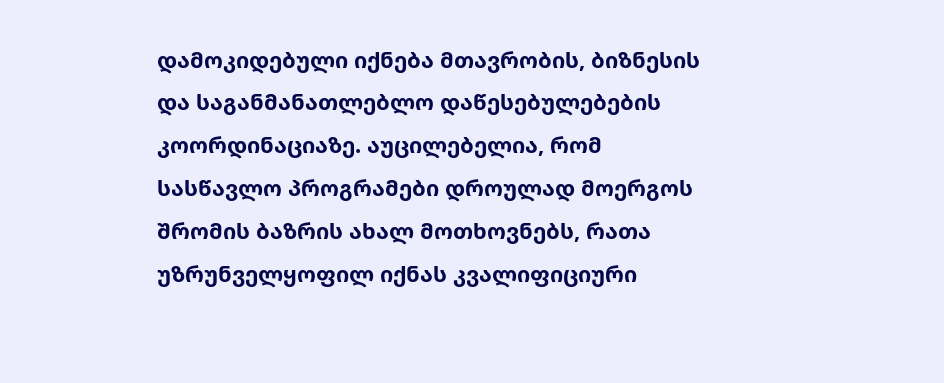დამოკიდებული იქნება მთავრობის, ბიზნესის და საგანმანათლებლო დაწესებულებების კოორდინაციაზე. აუცილებელია, რომ სასწავლო პროგრამები დროულად მოერგოს შრომის ბაზრის ახალ მოთხოვნებს, რათა უზრუნველყოფილ იქნას კვალიფიციური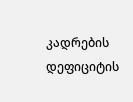კადრების დეფიციტის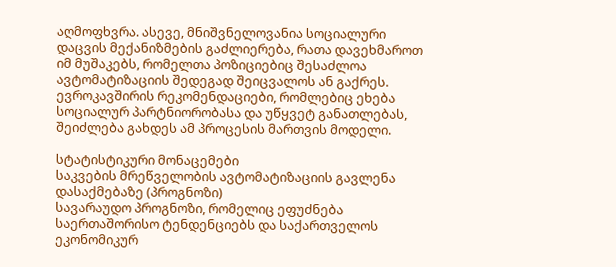აღმოფხვრა. ასევე, მნიშვნელოვანია სოციალური დაცვის მექანიზმების გაძლიერება, რათა დავეხმაროთ იმ მუშაკებს, რომელთა პოზიციებიც შესაძლოა ავტომატიზაციის შედეგად შეიცვალოს ან გაქრეს. ევროკავშირის რეკომენდაციები, რომლებიც ეხება სოციალურ პარტნიორობასა და უწყვეტ განათლებას, შეიძლება გახდეს ამ პროცესის მართვის მოდელი.

სტატისტიკური მონაცემები
საკვების მრეწველობის ავტომატიზაციის გავლენა დასაქმებაზე (პროგნოზი)
სავარაუდო პროგნოზი, რომელიც ეფუძნება საერთაშორისო ტენდენციებს და საქართველოს ეკონომიკურ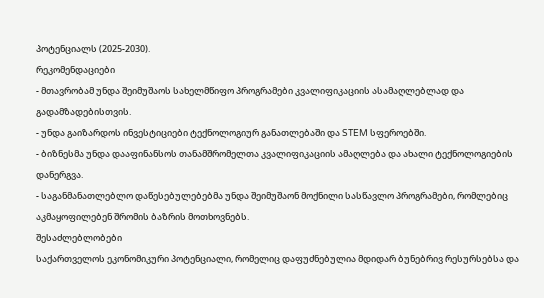პოტენციალს (2025-2030).
რეკომენდაციები
- მთავრობამ უნდა შეიმუშაოს სახელმწიფო პროგრამები კვალიფიკაციის ასამაღლებლად და გადამზადებისთვის.
- უნდა გაიზარდოს ინვესტიციები ტექნოლოგიურ განათლებაში და STEM სფეროებში.
- ბიზნესმა უნდა დააფინანსოს თანამშრომელთა კვალიფიკაციის ამაღლება და ახალი ტექნოლოგიების დანერგვა.
- საგანმანათლებლო დაწესებულებებმა უნდა შეიმუშაონ მოქნილი სასწავლო პროგრამები, რომლებიც აკმაყოფილებენ შრომის ბაზრის მოთხოვნებს.
შესაძლებლობები
საქართველოს ეკონომიკური პოტენციალი, რომელიც დაფუძნებულია მდიდარ ბუნებრივ რესურსებსა და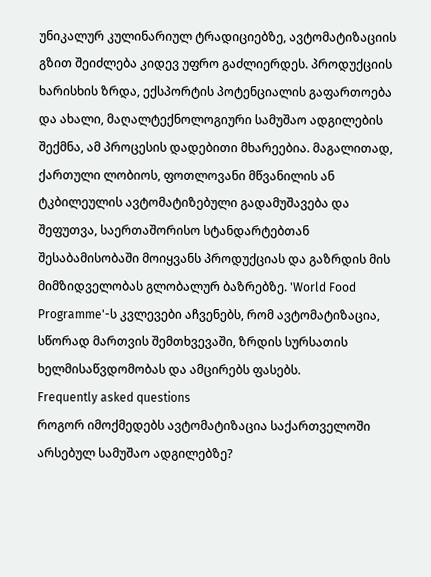უნიკალურ კულინარიულ ტრადიციებზე, ავტომატიზაციის გზით შეიძლება კიდევ უფრო გაძლიერდეს. პროდუქციის ხარისხის ზრდა, ექსპორტის პოტენციალის გაფართოება და ახალი, მაღალტექნოლოგიური სამუშაო ადგილების შექმნა, ამ პროცესის დადებითი მხარეებია. მაგალითად, ქართული ლობიოს, ფოთლოვანი მწვანილის ან ტკბილეულის ავტომატიზებული გადამუშავება და შეფუთვა, საერთაშორისო სტანდარტებთან შესაბამისობაში მოიყვანს პროდუქციას და გაზრდის მის მიმზიდველობას გლობალურ ბაზრებზე. 'World Food Programme'-ს კვლევები აჩვენებს, რომ ავტომატიზაცია, სწორად მართვის შემთხვევაში, ზრდის სურსათის ხელმისაწვდომობას და ამცირებს ფასებს.
Frequently asked questions
როგორ იმოქმედებს ავტომატიზაცია საქართველოში არსებულ სამუშაო ადგილებზე?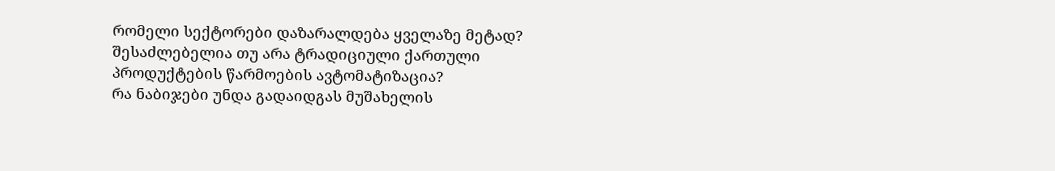რომელი სექტორები დაზარალდება ყველაზე მეტად?
შესაძლებელია თუ არა ტრადიციული ქართული პროდუქტების წარმოების ავტომატიზაცია?
რა ნაბიჯები უნდა გადაიდგას მუშახელის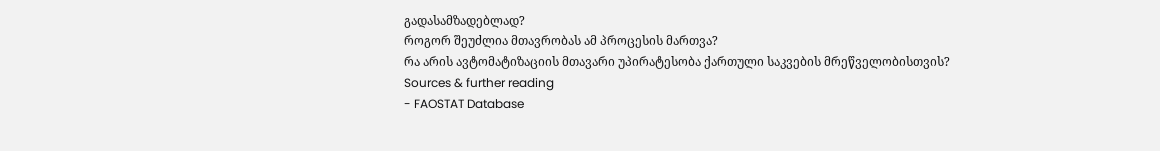გადასამზადებლად?
როგორ შეუძლია მთავრობას ამ პროცესის მართვა?
რა არის ავტომატიზაციის მთავარი უპირატესობა ქართული საკვების მრეწველობისთვის?
Sources & further reading
- FAOSTAT Database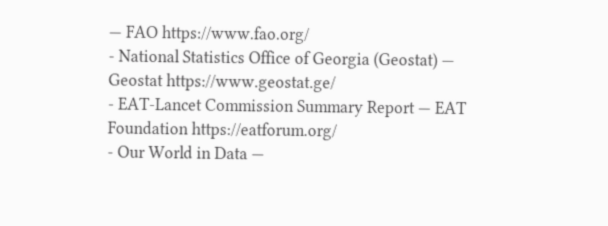— FAO https://www.fao.org/
- National Statistics Office of Georgia (Geostat) — Geostat https://www.geostat.ge/
- EAT-Lancet Commission Summary Report — EAT Foundation https://eatforum.org/
- Our World in Data —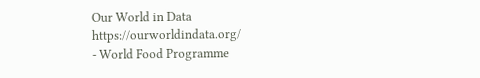Our World in Data https://ourworldindata.org/
- World Food Programme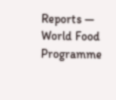Reports — World Food Programme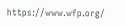https://www.wfp.org/